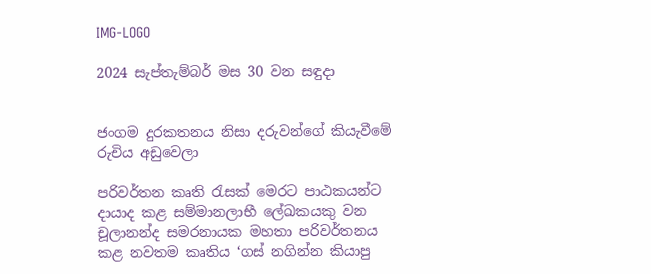IMG-LOGO

2024 සැප්තැම්බර් මස 30 වන සඳුදා


ජංගම දුරකතනය නිසා දරුවන්ගේ කියැවීමේ රුචිය අඩුවෙලා

පරිවර්තන කෘති රැසක් මෙරට පාඨකයන්ට දායාද කළ සම්මානලාභී ලේඛකයකු වන චූලානන්ද සමරනායක මහතා පරිවර්තනය කළ නවතම කෘතිය ‘ගස් නගින්න කියාපු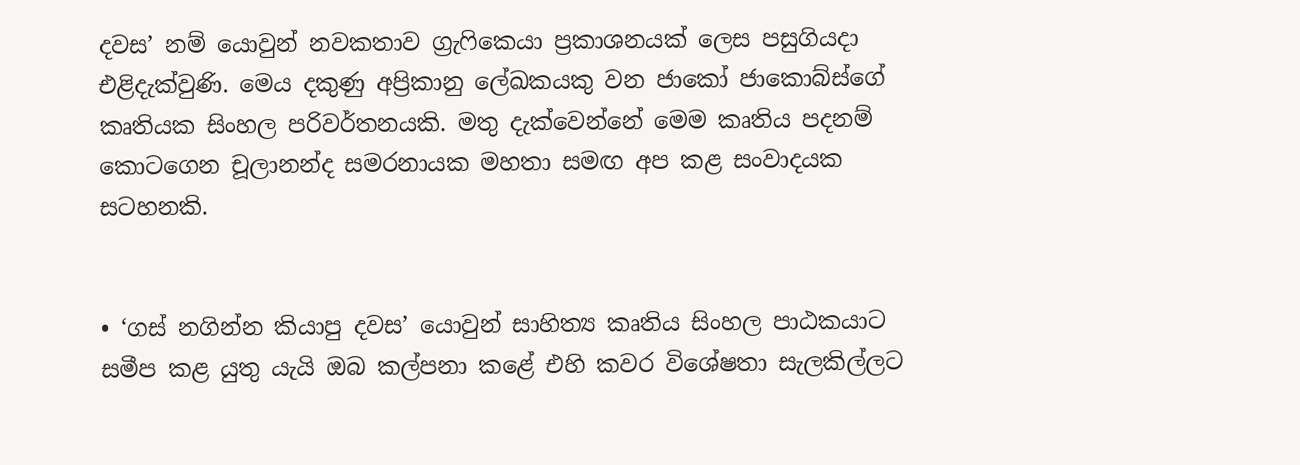දවස’ නම් යොවුන් නවකතාව ග්‍රැෆිකෙයා ප්‍රකාශනයක් ලෙස පසුගියදා එළිදැක්වුණි. මෙය දකුණු අප්‍රිකානු ලේඛකයකු වන ජාකෝ ජාකොබ්ස්ගේ කෘතියක සිංහල පරිවර්තනයකි. මතු දැක්වෙන්නේ මෙම කෘතිය පදනම් කොටගෙන චූලානන්ද සමරනායක මහතා සමඟ අප කළ සංවාදයක සටහනකි.


• ‘ගස් නගින්න කියාපු දවස’ යොවුන් සාහිත්‍ය කෘතිය සිංහල පාඨකයාට සමීප කළ යුතු යැයි ඔබ කල්පනා කළේ එහි කවර විශේෂතා සැලකිල්ලට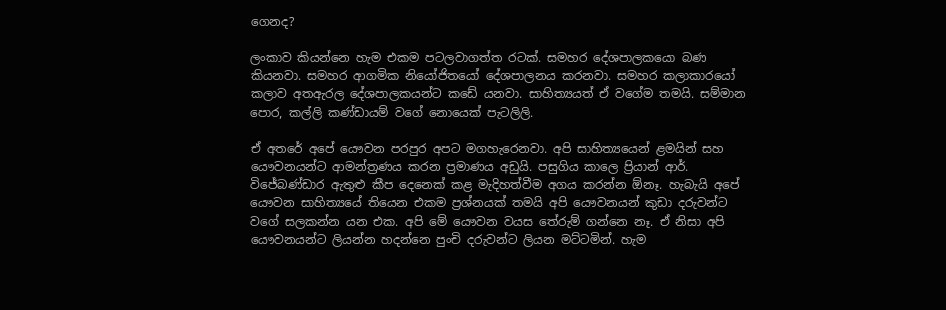ගෙනද?

ලංකාව කියන්නෙ හැම එකම පටලවාගත්ත රටක්. සමහර දේශපාලකයො බණ කියනවා. සමහර ආගමික නියෝජිතයෝ දේශපාලනය කරනවා. සමහර කලාකාරයෝ කලාව අතඇරල දේශපාලකයන්ට කඩේ යනවා. සාහිත්‍යයත් ඒ වගේම තමයි. සම්මාන පොර, කල්ලි කණ්ඩායම් වගේ නොයෙක් පැටලිලි.

ඒ අතරේ අපේ යෞවන පරපුර අපට මගහැරෙනවා. අපි සාහිත්‍යයෙන් ළමයින් සහ යෞවනයන්ට ආමන්ත්‍රණය කරන ප්‍රමාණය අඩුයි. පසුගිය කාලෙ ප්‍රියාන් ආර්. විජේබණ්ඩාර ඇතුළු කීප දෙනෙක් කළ මැදිහත්වීම අගය කරන්න ඕනෑ. හැබැයි අපේ යෞවන සාහිත්‍යයේ තියෙන එකම ප්‍රශ්නයක් තමයි අපි යෞවනයන් කුඩා දරුවන්ට වගේ සලකන්න යන එක. අපි මේ යෞවන වයස තේරුම් ගන්නෙ නෑ. ඒ නිසා අපි යෞවනයන්ට ලියන්න හදන්නෙ පුංචි දරුවන්ට ලියන මට්ටමින්. හැම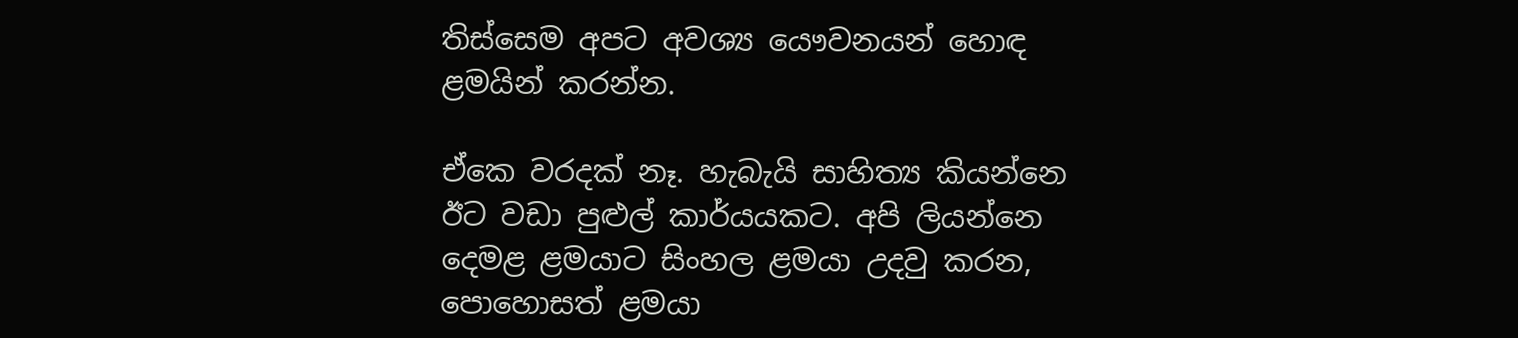තිස්සෙම අපට අවශ්‍ය යෞවනයන් හොඳ ළමයින් කරන්න.

ඒකෙ වරදක් නෑ. හැබැයි සාහිත්‍ය කියන්නෙ ඊට වඩා පුළුල් කාර්යයකට. අපි ලියන්නෙ දෙමළ ළමයාට සිංහල ළමයා උදවු කරන, පොහොසත් ළමයා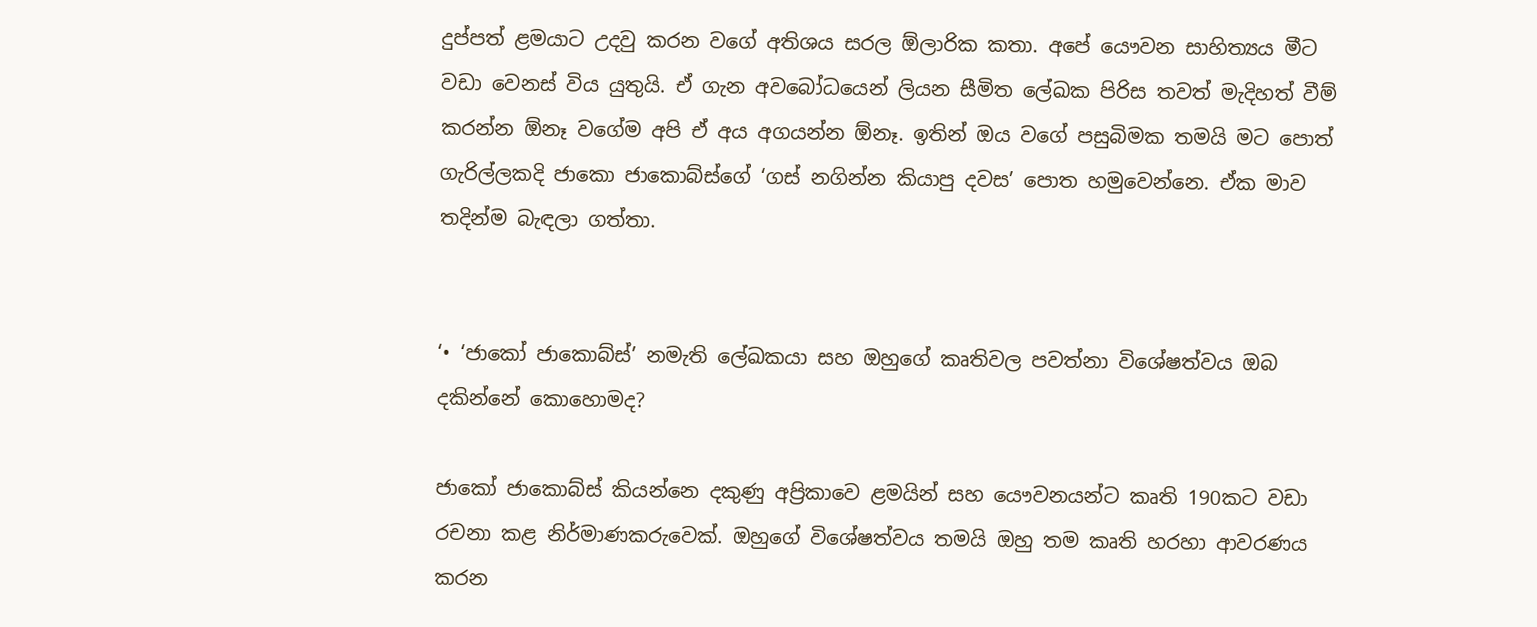දුප්පත් ළමයාට උදවු කරන වගේ අතිශය සරල ඕලාරික කතා. අපේ යෞවන සාහිත්‍යය මීට වඩා වෙනස් විය යුතුයි. ඒ ගැන අවබෝධයෙන් ලියන සීමිත ලේඛක පිරිස තවත් මැදිහත් වීම් කරන්න ඕනෑ වගේම අපි ඒ අය අගයන්න ඕනෑ. ඉතින් ඔය වගේ පසුබිමක තමයි මට පොත් ගැරිල්ලකදි ජාකො ජාකොබ්ස්ගේ ‘ගස් නගින්න කියාපු දවස’ පොත හමුවෙන්නෙ. ඒක මාව තදින්ම බැඳලා ගත්තා.


‘• ‘ජාකෝ ජාකොබ්ස්’ නමැති ලේඛකයා සහ ඔහුගේ කෘතිවල පවත්නා විශේෂත්වය ඔබ දකින්නේ කොහොමද?

ජාකෝ ජාකොබ්ස් කියන්නෙ දකුණු අප්‍රිකාවෙ ළමයින් සහ යෞවනයන්ට කෘති 190කට වඩා රචනා කළ නිර්මාණකරුවෙක්. ඔහුගේ විශේෂත්වය තමයි ඔහු තම කෘති හරහා ආවරණය කරන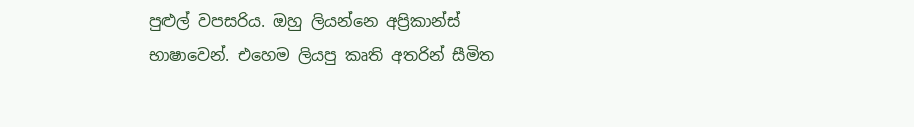පුළුල් වපසරිය. ඔහු ලියන්නෙ අප්‍රිකාන්ස් භාෂාවෙන්. එහෙම ලියපු කෘති අතරින් සීමිත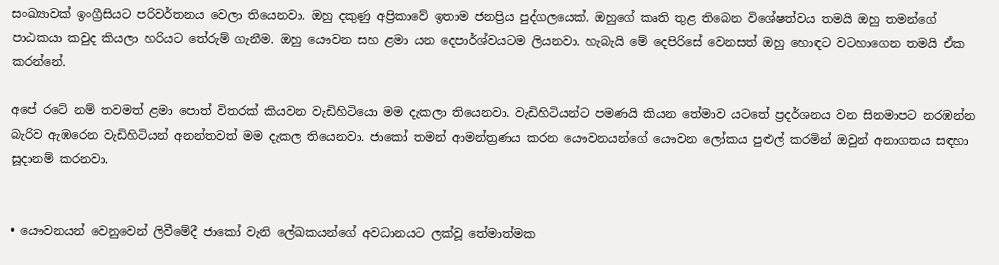සංඛ්‍යාවක් ඉංග්‍රීසියට පරිවර්තනය වෙලා තියෙනවා. ඔහු දකුණු අප්‍රිකාවේ ඉතාම ජනප්‍රිය පුද්ගලයෙක්. ඔහුගේ කෘති තුළ තිබෙන විශේෂත්වය තමයි ඔහු තමන්ගේ පාඨකයා කවුද කියලා හරියට තේරුම් ගැනීම. ඔහු යෞවන සහ ළමා යන දෙපාර්ශ්වයටම ලියනවා. හැබැයි මේ දෙපිරිසේ වෙනසත් ඔහු හොඳට වටහාගෙන තමයි ඒක කරන්නේ.

අපේ රටේ නම් තවමත් ළමා පොත් විතරක් කියවන වැඩිහිටියො මම දැකලා තියෙනවා. වැඩිහිටියන්ට පමණයි කියන තේමාව යටතේ ප්‍රදර්ශනය වන සිනමාපට නරඹන්න බැරිව ඇඹරෙන වැඩිහිටියන් අනන්තවත් මම දැකල තියෙනවා. ජාකෝ තමන් ආමන්ත්‍රණය කරන යෞවනයන්ගේ යෞවන ලෝකය පුළුල් කරමින් ඔවුන් අනාගතය සඳහා සූදානම් කරනවා.


• යෞවනයන් වෙනුවෙන් ලිවීමේදී ජාකෝ වැනි ලේඛකයන්ගේ අවධානයට ලක්වූ තේමාත්මක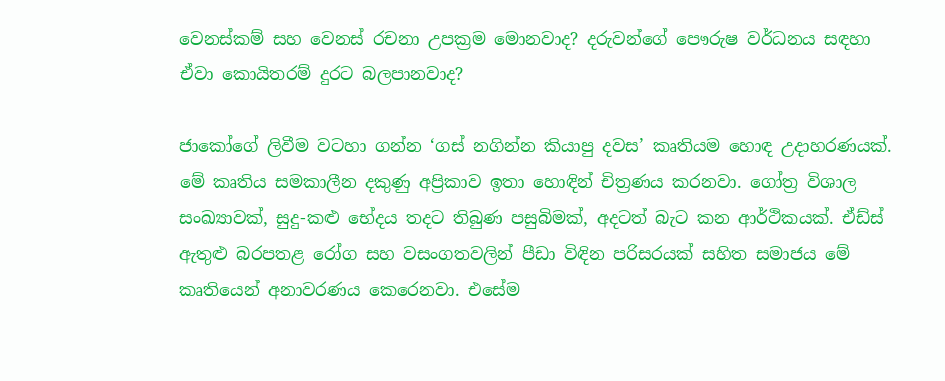වෙනස්කම් සහ වෙනස් රචනා උපක්‍රම මොනවාද? දරුවන්ගේ පෞරුෂ වර්ධනය සඳහා ඒවා කොයිතරම් දුරට බලපානවාද?

ජාකෝගේ ලිවීම වටහා ගන්න ‘ගස් නගින්න කියාපු දවස’ කෘතියම හොඳ උදාහරණයක්. මේ කෘතිය සමකාලීන දකුණු අප්‍රිකාව ඉතා හොඳින් චිත්‍රණය කරනවා. ගෝත්‍ර විශාල සංඛ්‍යාවක්, සුදු-කළු භේදය තදට තිබුණ පසුබිමක්, අදටත් බැට කන ආර්ථිකයක්. ඒඩ්ස් ඇතුළු බරපතළ රෝග සහ වසංගතවලින් පීඩා විඳින පරිසරයක් සහිත සමාජය මේ කෘතියෙන් අනාවරණය කෙරෙනවා. එසේම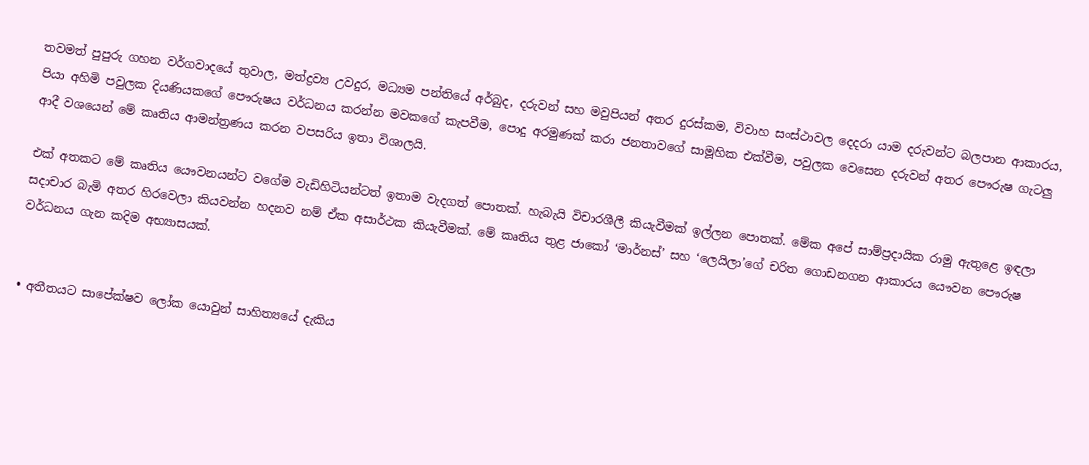තවමත් පුපුරු ගහන වර්ගවාදයේ තුවාල, මත්ද්‍රව්‍ය උවදුර, මධ්‍යම පන්තියේ අර්බුද, දරුවන් සහ මවුපියන් අතර දුරස්කම, විවාහ සංස්ථාවල දෙදරා යාම දරුවන්ට බලපාන ආකාරය, පියා අහිමි පවුලක දියණියකගේ පෞරුෂය වර්ධනය කරන්න මවකගේ කැපවීම, පොදු අරමුණක් කරා ජනතාවගේ සාමූහික එක්වීම, පවුලක වෙසෙන දරුවන් අතර පෞරුෂ ගැටලු ආදී වශයෙන් මේ කෘතිය ආමන්ත්‍රණය කරන වපසරිය ඉතා විශාලයි.

එක් අතකට මේ කෘතිය යෞවනයන්ට වගේම වැඩිහිටියන්ටත් ඉතාම වැදගත් පොතක්. හැබැයි විචාරශීලී කියැවීමක් ඉල්ලන පොතක්. මේක අපේ සාම්ප්‍රදායික රාමු ඇතුළෙ ඉඳලා සදාචාර බැමි අතර හිරවෙලා කියවන්න හදනව නම් ඒක අසාර්ථක කියැවීමක්. මේ කෘතිය තුළ ජාකෝ ‘මාර්නස්’ සහ ‘ලෙයිලා’ගේ චරිත ගොඩනගන ආකාරය යෞවන පෞරුෂ වර්ධනය ගැන කදිම අභ්‍යාසයක්.


• අතීතයට සාපේක්ෂව ලෝක යොවුන් සාහිත්‍යයේ දැකිය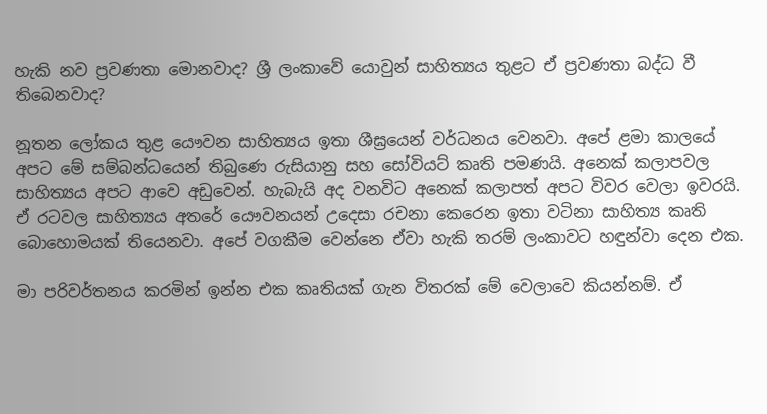හැකි නව ප්‍රවණතා මොනවාද? ශ්‍රී ලංකාවේ යොවුන් සාහිත්‍යය තුළට ඒ ප්‍රවණතා බද්ධ වී තිබෙනවාද?

නූතන ලෝකය තුළ යෞවන සාහිත්‍යය ඉතා ශීඝ්‍රයෙන් වර්ධනය වෙනවා. අපේ ළමා කාලයේ අපට මේ සම්බන්ධයෙන් තිබුණෙ රුසියානු සහ සෝවියට් කෘති පමණයි. අනෙක් කලාපවල සාහිත්‍යය අපට ආවෙ අඩුවෙන්. හැබැයි අද වනවිට අනෙක් කලාපත් අපට විවර වෙලා ඉවරයි. ඒ රටවල සාහිත්‍යය අතරේ යෞවනයන් උදෙසා රචනා කෙරෙන ඉතා වටිනා සාහිත්‍ය කෘති බොහොමයක් තියෙනවා. අපේ වගකීම වෙන්නෙ ඒවා හැකි තරම් ලංකාවට හඳුන්වා දෙන එක.

මා පරිවර්තනය කරමින් ඉන්න එක කෘතියක් ගැන විතරක් මේ වෙලාවෙ කියන්නම්. ඒ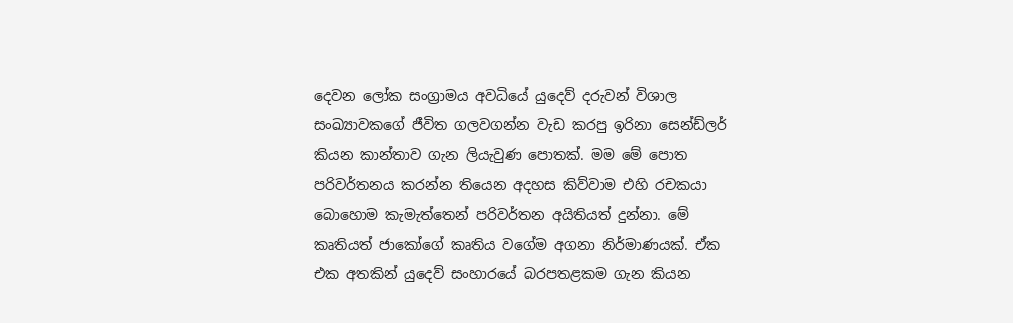දෙවන ලෝක සංග්‍රාමය අවධියේ යුදෙව් දරුවන් විශාල සංඛ්‍යාවකගේ ජීවිත ගලවගන්න වැඩ කරපු ඉරිනා සෙන්ඩ්ලර් කියන කාන්තාව ගැන ලියැවුණ පොතක්. මම මේ පොත පරිවර්තනය කරන්න තියෙන අදහස කිව්වාම එහි රචකයා බොහොම කැමැත්තෙන් පරිවර්තන අයිතියත් දුන්නා. මේ කෘතියත් ජාකෝගේ කෘතිය වගේම අගනා නිර්මාණයක්. ඒක එක අතකින් යුදෙව් සංහාරයේ බරපතළකම ගැන කියන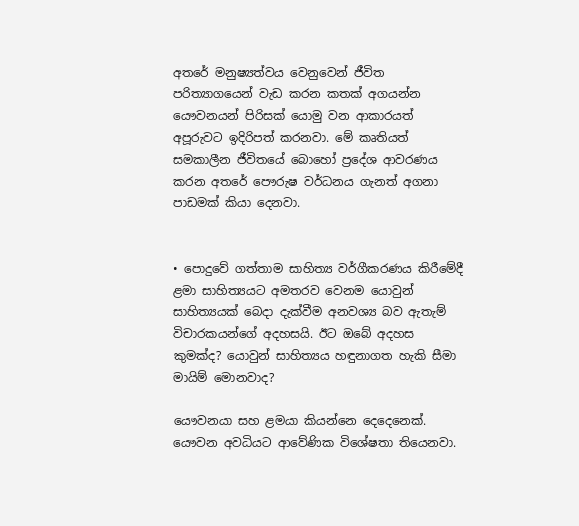අතරේ මනුෂ්‍යත්වය වෙනුවෙන් ජීවිත පරිත්‍යාගයෙන් වැඩ කරන කතක් අගයන්න යෞවනයන් පිරිසක් යොමු වන ආකාරයත් අපූරුවට ඉදිරිපත් කරනවා. මේ කෘතියත් සමකාලීන ජීවිතයේ බොහෝ ප්‍රදේශ ආවරණය කරන අතරේ පෞරුෂ වර්ධනය ගැනත් අගනා පාඩමක් කියා දෙනවා.


• පොදුවේ ගත්තාම සාහිත්‍ය වර්ගීකරණය කිරීමේදී ළමා සාහිත්‍යයට අමතරව වෙනම යොවුන් සාහිත්‍යයක් බෙදා දැක්වීම අනවශ්‍ය බව ඇතැම් විචාරකයන්ගේ අදහසයි. ඊට ඔබේ අදහස කුමක්ද? යොවුන් සාහිත්‍යය හඳුනාගත හැකි සීමා මායිම් මොනවාද?

යෞවනයා සහ ළමයා කියන්නෙ දෙදෙනෙක්. යෞවන අවධියට ආවේණික විශේෂතා තියෙනවා.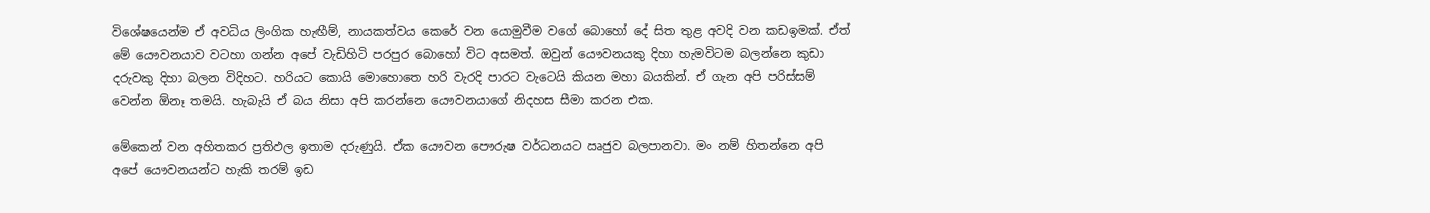විශේෂයෙන්ම ඒ අවධිය ලිංගික හැඟීම්, නායකත්වය කෙරේ වන යොමුවීම වගේ බොහෝ දේ සිත තුළ අවදි වන කඩඉමක්. ඒත් මේ යෞවනයාව වටහා ගන්න අපේ වැඩිහිටි පරපුර බොහෝ විට අසමත්. ඔවුන් යෞවනයකු දිහා හැමවිටම බලන්නෙ කුඩා දරුවකු දිහා බලන විදිහට. හරියට කොයි මොහොතෙ හරි වැරදි පාරට වැටෙයි කියන මහා බයකින්. ඒ ගැන අපි පරිස්සම් වෙන්න ඕනෑ තමයි. හැබැයි ඒ බය නිසා අපි කරන්නෙ යෞවනයාගේ නිදහස සීමා කරන එක.

මේකෙන් වන අහිතකර ප්‍රතිඵල ඉතාම දරුණුයි. ඒක යෞවන පෞරුෂ වර්ධනයට ඍජුව බලපානවා. මං නම් හිතන්නෙ අපි අපේ යෞවනයන්ට හැකි තරම් ඉඩ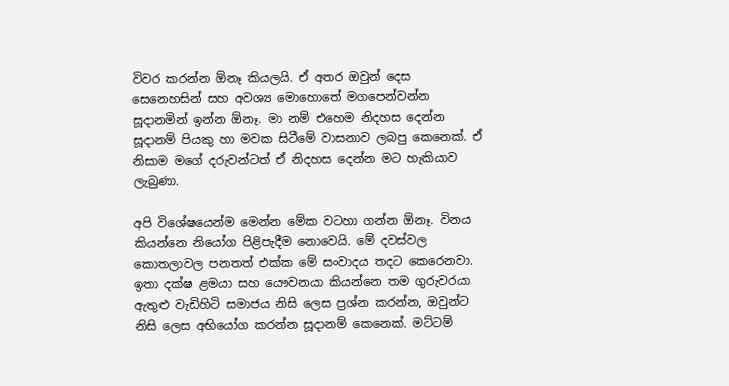විවර කරන්න ඕනෑ කියලයි. ඒ අතර ඔවුන් දෙස සෙනෙහසින් සහ අවශ්‍ය මොහොතේ මගපෙන්වන්න සූදානමින් ඉන්න ඕනෑ. මා නම් එහෙම නිදහස දෙන්න සූදානම් පියකු හා මවක සිටීමේ වාසනාව ලබපු කෙනෙක්. ඒ නිසාම මගේ දරුවන්ටත් ඒ නිදහස දෙන්න මට හැකියාව ලැබුණා.

අපි විශේෂයෙන්ම මෙන්න මේක වටහා ගන්න ඕනෑ. විනය කියන්නෙ නියෝග පිළිපැදීම නොවෙයි. මේ දවස්වල කොතලාවල පනතත් එක්ක මේ සංවාදය තදට කෙරෙනවා. ඉතා දක්ෂ ළමයා සහ යෞවනයා කියන්නෙ තම ගුරුවරයා ඇතුළු වැඩිහිටි සමාජය නිසි ලෙස ප්‍රශ්න කරන්න, ඔවුන්ට නිසි ලෙස අභියෝග කරන්න සූදානම් කෙනෙක්. මට්ටම්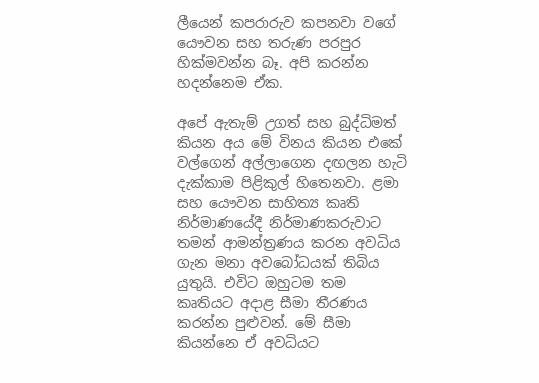ලීයෙන් කපරාරුව කපනවා වගේ යෞවන සහ තරුණ පරපුර හික්මවන්න බෑ. අපි කරන්න හදන්නෙම ඒක.

අපේ ඇතැම් උගත් සහ බුද්ධිමත් කියන අය මේ විනය කියන එකේ වල්ගෙන් අල්ලාගෙන දඟලන හැටි දැක්කාම පිළිකුල් හිතෙනවා. ළමා සහ යෞවන සාහිත්‍ය කෘති නිර්මාණයේදී නිර්මාණකරුවාට තමන් ආමන්ත්‍රණය කරන අවධිය ගැන මනා අවබෝධයක් තිබිය යුතුයි. එවිට ඔහුටම තම කෘතියට අදාළ සීමා තීරණය කරන්න පුළුවන්. මේ සීමා කියන්නෙ ඒ අවධියට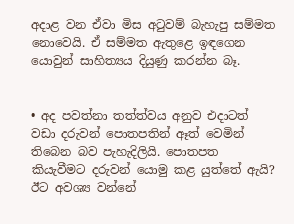අදාළ වන ඒවා මිස අටුවම් බැහැපු සම්මත නොවෙයි. ඒ සම්මත ඇතුළෙ ඉඳගෙන යොවුන් සාහිත්‍යය දියුණු කරන්න බෑ.


• අද පවත්නා තත්ත්වය අනුව එදාටත් වඩා දරුවන් පොතපතින් ඈත් වෙමින් තිබෙන බව පැහැදිලියි. පොතපත කියැවීමට දරුවන් යොමු කළ යුත්තේ ඇයි? ඊට අවශ්‍ය වන්නේ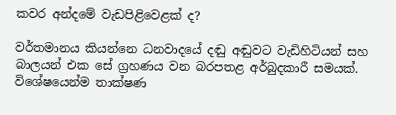කවර අන්දමේ වැඩපිළිවෙළක් ද?

වර්තමානය කියන්නෙ ධනවාදයේ දඬු අඬුවට වැඩිහිටියන් සහ බාලයන් එක සේ ග්‍රහණය වන බරපතළ අර්බුදකාරී සමයක්. විශේෂයෙන්ම තාක්ෂණ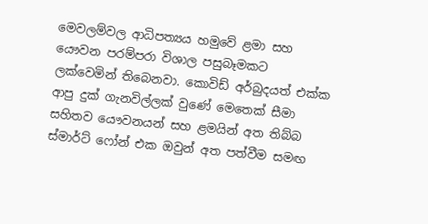මෙවලම්වල ආධිපත්‍යය හමුවේ ළමා සහ යෞවන පරම්පරා විශාල පසුබෑමකට ලක්වෙමින් තිබෙනවා. කොවිඩ් අර්බුදයත් එක්ක ආපු දුක් ගැනවිල්ලක් වුණේ මෙතෙක් සීමා සහිතව යෞවනයන් සහ ළමයින් අත තිබ්බ ස්මාර්ට් ෆෝන් එක ඔවුන් අත පත්වීම සමඟ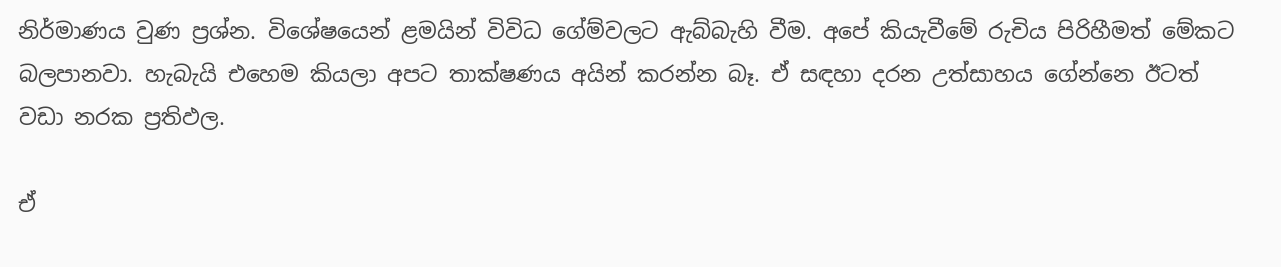නිර්මාණය වුණ ප්‍රශ්න. විශේෂයෙන් ළමයින් විවිධ ගේම්වලට ඇබ්බැහි වීම. අපේ කියැවීමේ රුචිය පිරිහීමත් මේකට බලපානවා. හැබැයි එහෙම කියලා අපට තාක්ෂණය අයින් කරන්න බෑ. ඒ සඳහා දරන උත්සාහය ගේන්නෙ ඊටත් වඩා නරක ප්‍රතිඵල.

ඒ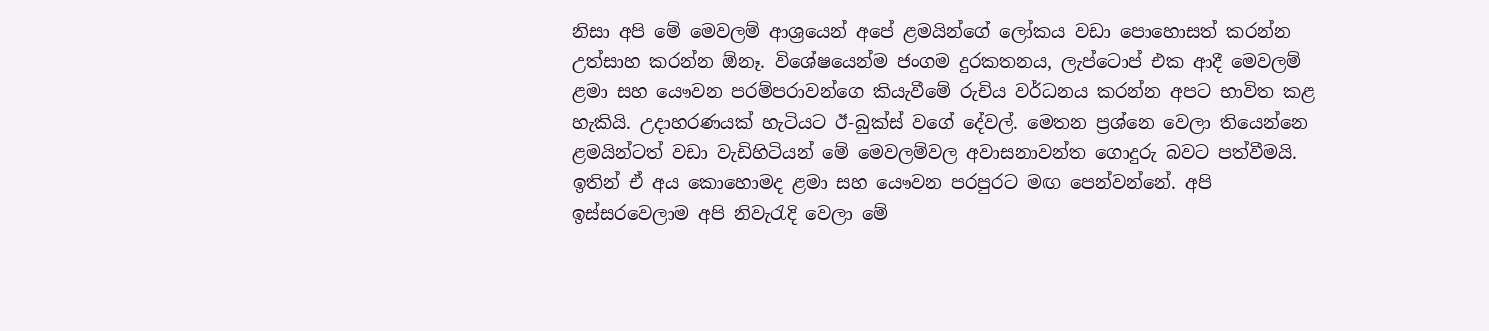නිසා අපි මේ මෙවලම් ආශ්‍රයෙන් අපේ ළමයින්ගේ ලෝකය වඩා පොහොසත් කරන්න උත්සාහ කරන්න ඕනෑ. විශේෂයෙන්ම ජංගම දුරකතනය, ලැප්ටොප් එක ආදී මෙවලම් ළමා සහ යෞවන පරම්පරාවන්ගෙ කියැවීමේ රුචිය වර්ධනය කරන්න අපට භාවිත කළ හැකියි. උදාහරණයක් හැටියට ඊ-බුක්ස් වගේ දේවල්. මෙතන ප්‍රශ්නෙ වෙලා තියෙන්නෙ ළමයින්ටත් වඩා වැඩිහිටියන් මේ මෙවලම්වල අවාසනාවන්ත ගොදුරු බවට පත්වීමයි. ඉතින් ඒ අය කොහොමද ළමා සහ යෞවන පරපුරට මඟ පෙන්වන්නේ. අපි ඉස්සරවෙලාම අපි නිවැරැදි වෙලා මේ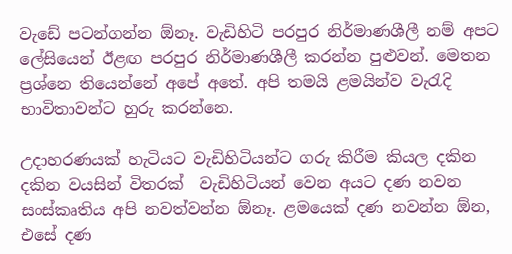වැඩේ පටන්ගන්න ඕනෑ. වැඩිහිටි පරපුර නිර්මාණශීලී නම් අපට ලේසියෙන් ඊළඟ පරපුර නිර්මාණශීලී කරන්න පුළුවන්. මෙතන ප්‍රශ්නෙ තියෙන්නේ අපේ අතේ. අපි තමයි ළමයින්ව වැරැදි භාවිතාවන්ට හුරු කරන්නෙ.

උදාහරණයක් හැටියට වැඩිහිටියන්ට ගරු කිරීම කියල දකින දකින වයසින් විතරක්  වැඩිහිටියන් වෙන අයට දණ නවන සංස්කෘතිය අපි නවත්වන්න ඕනෑ. ළමයෙක් දණ නවන්න ඕන, එසේ දණ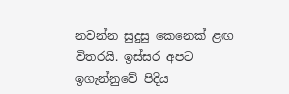නවන්න සුදුසු කෙනෙක් ළඟ විතරයි. ඉස්සර අපට ඉගැන්නුවේ පිදිය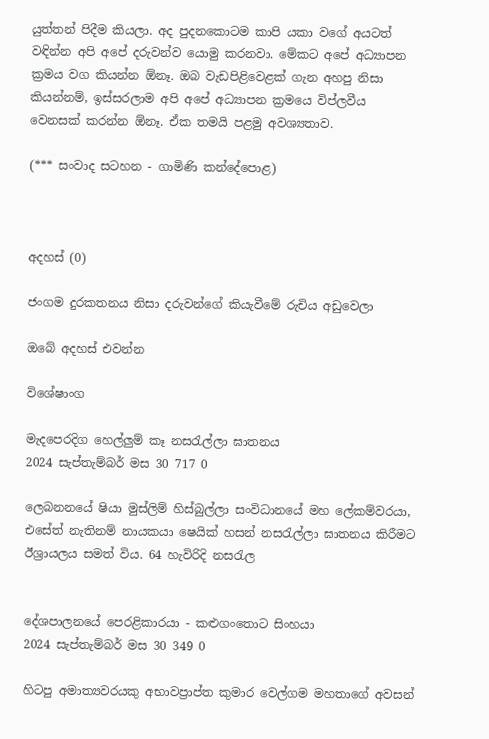යුත්තන් පිදීම කියලා. අද පුදනකොටම කාපි යකා වගේ අයටත් වඳින්න අපි අපේ දරුවන්ව යොමු කරනවා. මේකට අපේ අධ්‍යාපන ක්‍රමය වග කියන්න ඕනෑ. ඔබ වැඩපිළිවෙළක් ගැන අහපු නිසා කියන්නම්, ඉස්සරලාම අපි අපේ අධ්‍යාපන ක්‍රමයෙ විප්ලවීය වෙනසක් කරන්න ඕනෑ. ඒක තමයි පළමු අවශ්‍යතාව.

(*** සංවාද සටහන - ගාමිණි කන්දේපොළ)



අදහස් (0)

ජංගම දුරකතනය නිසා දරුවන්ගේ කියැවීමේ රුචිය අඩුවෙලා

ඔබේ අදහස් එවන්න

විශේෂාංග

මැදපෙරදිග හෙල්ලුම් කෑ නසරැල්ලා ඝාතනය
2024 සැප්තැම්බර් මස 30 717 0

ලෙබනනයේ ෂියා මුස්ලිම් හිස්බුල්ලා සංවිධානයේ මහ ලේකම්වරයා, එසේත් නැතිනම් නායකයා ෂෙයික් හසන් නසරැල්ලා ඝාතනය කිරීමට ඊශ්‍රායලය සමත් විය. 64 හැවිරිදි නසරැල


දේශපාලනයේ පෙරළිකාරයා - කළුගංතොට සිංහයා
2024 සැප්තැම්බර් මස 30 349 0

හිටපු අමාත්‍යවරයකු අභාවප්‍රාප්ත කුමාර වෙල්ගම මහතාගේ අවසන්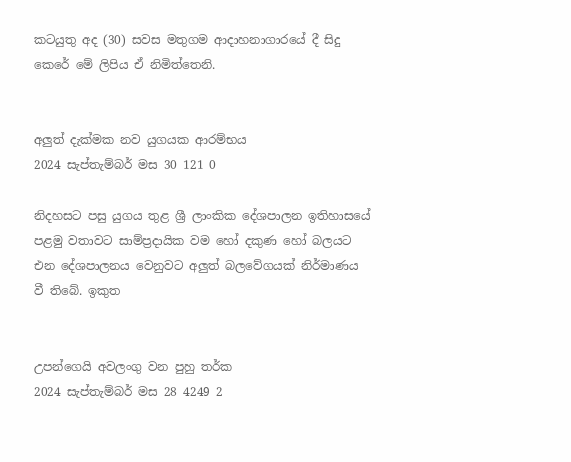කටයුතු අද (30) සවස මතුගම ආදාහනාගාරයේ දී සිදු කෙරේ මේ ලිපිය ඒ නිමිත්තෙනි.


අලුත් දැක්මක නව යුගයක ආරම්භය
2024 සැප්තැම්බර් මස 30 121 0

නිදහසට පසු යුගය තුළ ශ්‍රී ලාංකික දේශපාලන ඉතිහාසයේ පළමු වතාවට සාම්ප්‍රදායික වම හෝ දකුණ හෝ බලයට එන දේශපාලනය වෙනුවට අලුත් බලවේගයක් නිර්මාණය වී තිබේ. ඉකුත


උපන්ගෙයි අවලංගු වන පුහු තර්ක
2024 සැප්තැම්බර් මස 28 4249 2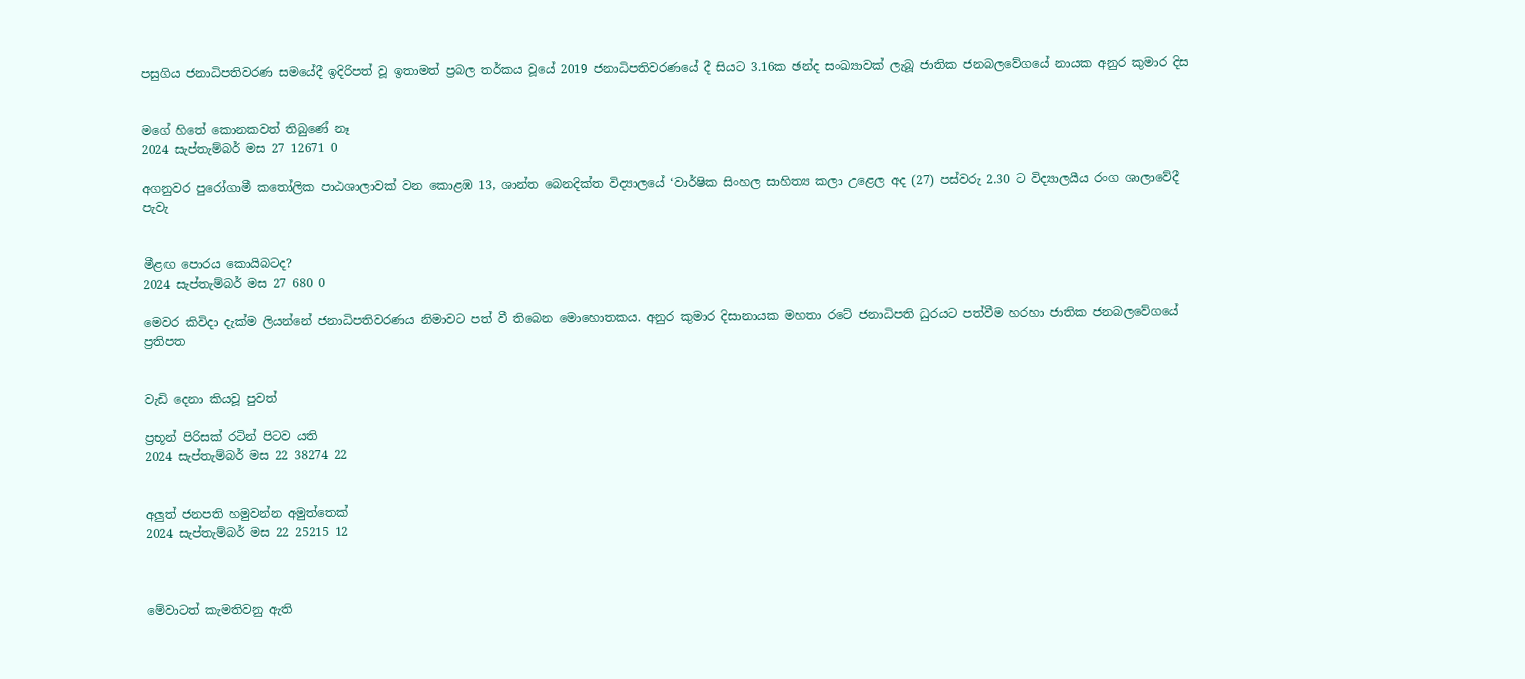පසුගිය ජනාධිපතිවරණ සමයේදී ඉදිරිපත් වූ ඉතාමත් ප්‍රබල තර්කය වූයේ 2019 ජනාධිපතිවරණයේ දී සියට 3.16ක ඡන්ද සංඛ්‍යාවක් ලැබූ ජාතික ජනබලවේගයේ නායක අනුර කුමාර දිස


මගේ හිතේ කොනකවත් තිබුණේ නෑ
2024 සැප්තැම්බර් මස 27 12671 0

අගනුවර පුරෝගාමී කතෝලික පාඨශාලාවක් වන කොළඹ 13, ශාන්ත බෙනදික්ත විද්‍යාලයේ ‘වාර්ෂික සිංහල සාහිත්‍ය කලා උළෙල අද (27) පස්වරු 2.30 ට විද්‍යාලයීය රංග ශාලාවේදී පැවැ


මීළඟ පොරය කොයිබටද?
2024 සැප්තැම්බර් මස 27 680 0

මෙවර කිවිදා දැක්ම ලියන්නේ ජනාධිපතිවරණය නිමාවට පත් වී තිබෙන මොහොතකය. අනුර කුමාර දිසානායක මහතා රටේ ජනාධිපති ධුරයට පත්වීම හරහා ජාතික ජනබලවේගයේ ප්‍රතිපත


වැඩි දෙනා කියවූ පුවත්

ප්‍රභූන් පිරිසක් රටින් පිටව යති
2024 සැප්තැම්බර් මස 22 38274 22


අලුත් ජනපති හමුවන්න අමුත්තෙක්
2024 සැප්තැම්බර් මස 22 25215 12



මේවාටත් කැමතිවනු ඇති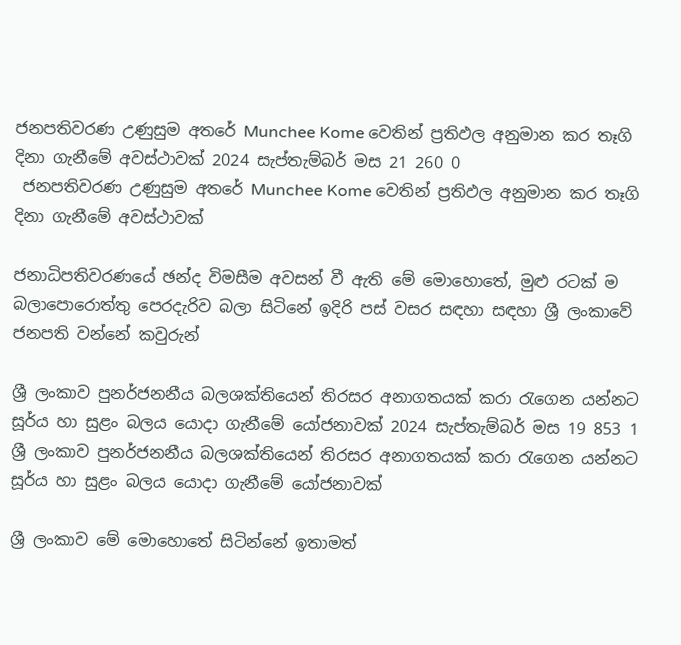ජනපතිවරණ උණුසුම අතරේ Munchee Kome වෙතින් ප්‍රතිඵල අනුමාන කර තෑගි දිනා ගැනීමේ අවස්ථාවක් 2024 සැප්තැම්බර් මස 21 260 0
 ජනපතිවරණ උණුසුම අතරේ Munchee Kome වෙතින් ප්‍රතිඵල අනුමාන කර තෑගි දිනා ගැනීමේ අවස්ථාවක්

ජනාධිපතිවරණයේ ඡන්ද විමසීම අවසන් වී ඇති මේ මොහොතේ, මුළු රටක් ම බලාපොරොත්තු පෙරදැරිව බලා සිටිනේ ඉදිරි පස් වසර සඳහා සඳහා ශ්‍රී ලංකාවේ ජනපති වන්නේ කවුරුන්

ශ්‍රී ලංකාව පුනර්ජනනීය බලශක්තියෙන් තිරසර අනාගතයක් කරා රැගෙන යන්නට සූර්ය හා සුළං බලය යොදා ගැනීමේ යෝජනාවක් 2024 සැප්තැම්බර් මස 19 853 1
ශ්‍රී ලංකාව පුනර්ජනනීය බලශක්තියෙන් තිරසර අනාගතයක් කරා රැගෙන යන්නට සූර්ය හා සුළං බලය යොදා ගැනීමේ යෝජනාවක්

ශ්‍රී ලංකාව මේ මොහොතේ සිටින්නේ ඉතාමත්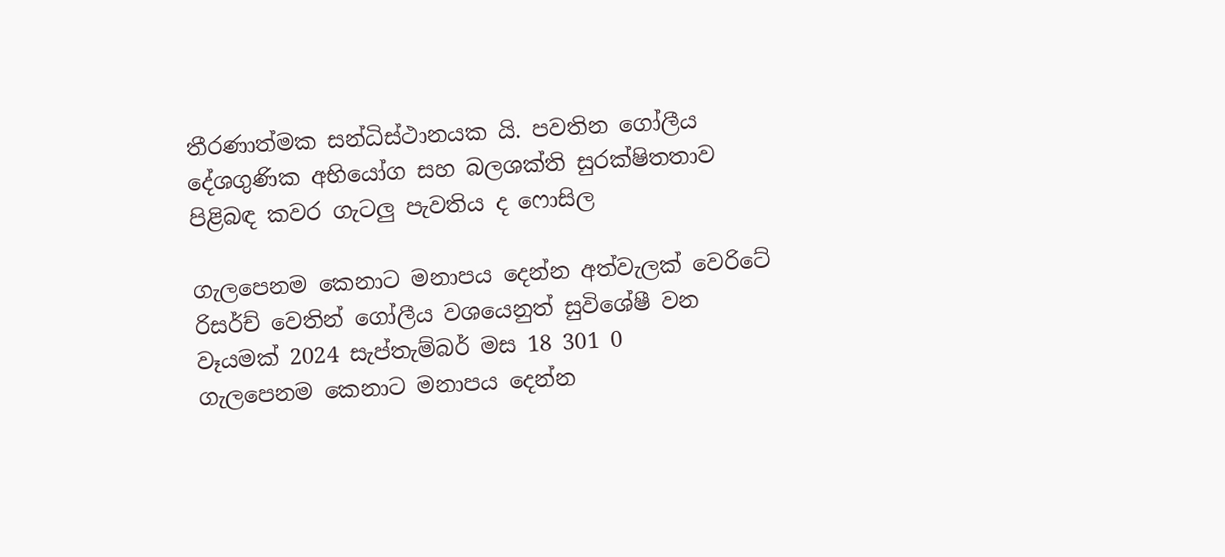තීරණාත්මක සන්ධිස්ථානයක යි. පවතින ගෝලීය දේශගුණික අභියෝග සහ බලශක්ති සුරක්ෂිතතාව පිළිබඳ කවර ගැටලු පැවතිය ද ෆොසිල

ගැලපෙනම කෙනාට මනාපය දෙන්න අත්වැලක් වෙරිටේ රිසර්ච් වෙතින් ගෝලීය වශයෙනුත් සුවිශේෂී වන වෑයමක් 2024 සැප්තැම්බර් මස 18 301 0
ගැලපෙනම කෙනාට මනාපය දෙන්න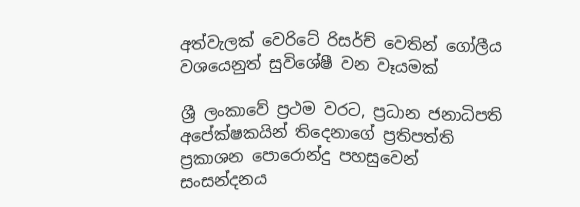අත්වැලක් වෙරිටේ රිසර්ච් වෙතින් ගෝලීය වශයෙනුත් සුවිශේෂී වන වෑයමක්

ශ්‍රී ලංකාවේ ප්‍රථම වරට, ප්‍රධාන ජනාධිපති අපේක්ෂකයින් තිදෙනාගේ ප්‍රතිපත්ති ප්‍රකාශන පොරොන්දු පහසුවෙන් සංසන්දනය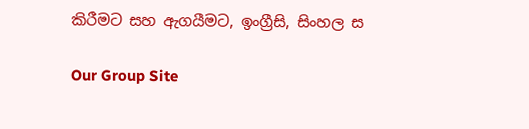කිරීමට සහ ඇගයීමට, ඉංග්‍රීසි, සිංහල ස

Our Group Site